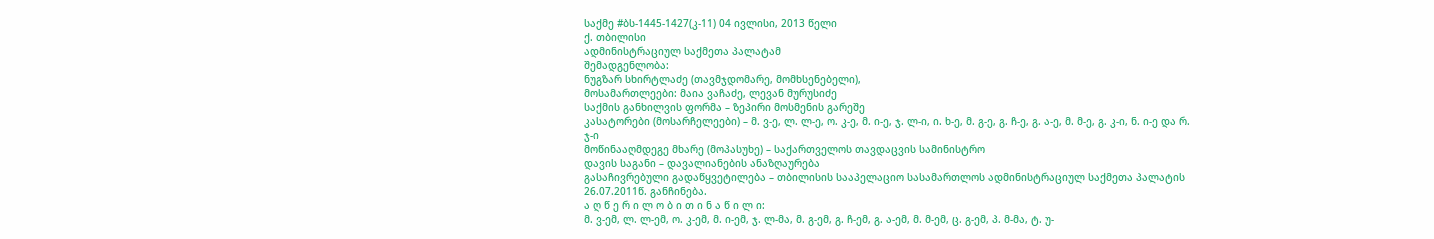საქმე #ბს-1445-1427(კ-11) 04 ივლისი, 2013 წელი
ქ. თბილისი
ადმინისტრაციულ საქმეთა პალატამ
შემადგენლობა:
ნუგზარ სხირტლაძე (თავმჯდომარე, მომხსენებელი),
მოსამართლეები: მაია ვაჩაძე, ლევან მურუსიძე
საქმის განხილვის ფორმა – ზეპირი მოსმენის გარეშე
კასატორები (მოსარჩელეები) – მ. ვ-ე, ლ. ლ-ე, ო. კ-ე, მ. ი-ე, ჯ. ლ-ი, ი. ხ-ე, მ. გ-ე, გ. ჩ-ე, გ. ა-ე, მ. მ-ე, გ. კ-ი, ნ. ი-ე და რ. ჯ-ი
მოწინააღმდეგე მხარე (მოპასუხე) – საქართველოს თავდაცვის სამინისტრო
დავის საგანი – დავალიანების ანაზღაურება
გასაჩივრებული გადაწყვეტილება – თბილისის სააპელაციო სასამართლოს ადმინისტრაციულ საქმეთა პალატის 26.07.2011წ. განჩინება.
ა ღ წ ე რ ი ლ ო ბ ი თ ი ნ ა წ ი ლ ი:
მ. ვ-ემ, ლ. ლ-ემ, ო. კ-ემ, მ. ი-ემ, ჯ. ლ-მა, მ. გ-ემ, გ. ჩ-ემ, გ. ა-ემ, მ. მ-ემ, ც. გ-ემ, პ. მ-მა, ტ. უ-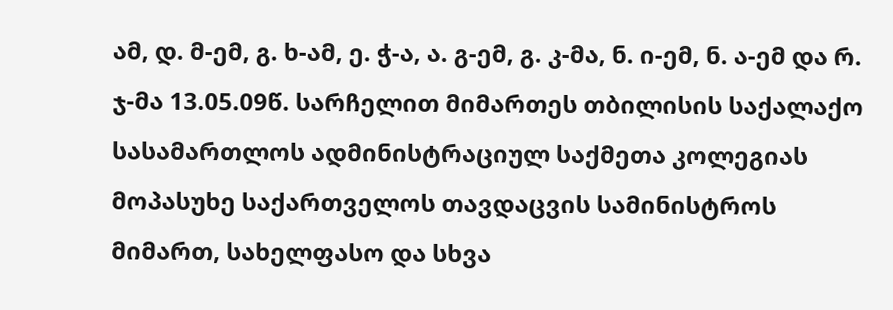ამ, დ. მ-ემ, გ. ხ-ამ, ე. ჭ-ა, ა. გ-ემ, გ. კ-მა, ნ. ი-ემ, ნ. ა-ემ და რ. ჯ-მა 13.05.09წ. სარჩელით მიმართეს თბილისის საქალაქო სასამართლოს ადმინისტრაციულ საქმეთა კოლეგიას მოპასუხე საქართველოს თავდაცვის სამინისტროს მიმართ, სახელფასო და სხვა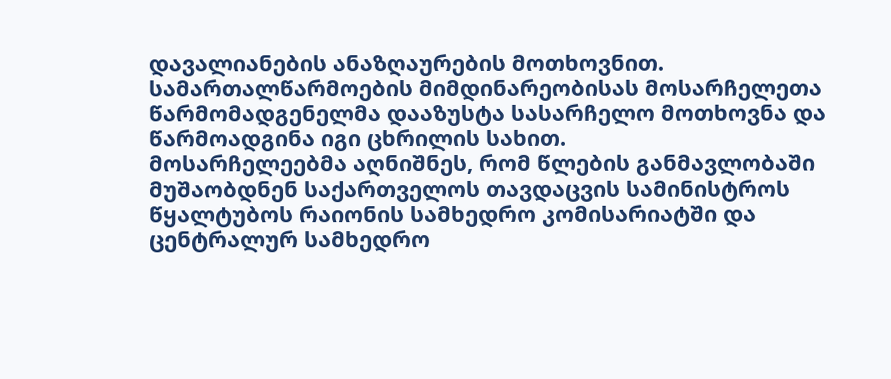დავალიანების ანაზღაურების მოთხოვნით. სამართალწარმოების მიმდინარეობისას მოსარჩელეთა წარმომადგენელმა დააზუსტა სასარჩელო მოთხოვნა და წარმოადგინა იგი ცხრილის სახით.
მოსარჩელეებმა აღნიშნეს, რომ წლების განმავლობაში მუშაობდნენ საქართველოს თავდაცვის სამინისტროს წყალტუბოს რაიონის სამხედრო კომისარიატში და ცენტრალურ სამხედრო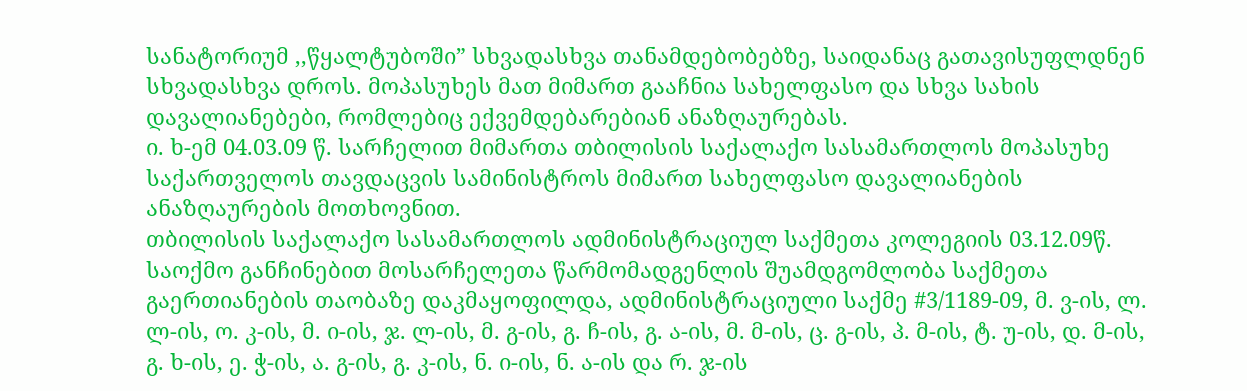სანატორიუმ ,,წყალტუბოში” სხვადასხვა თანამდებობებზე, საიდანაც გათავისუფლდნენ სხვადასხვა დროს. მოპასუხეს მათ მიმართ გააჩნია სახელფასო და სხვა სახის დავალიანებები, რომლებიც ექვემდებარებიან ანაზღაურებას.
ი. ხ-ემ 04.03.09 წ. სარჩელით მიმართა თბილისის საქალაქო სასამართლოს მოპასუხე საქართველოს თავდაცვის სამინისტროს მიმართ სახელფასო დავალიანების ანაზღაურების მოთხოვნით.
თბილისის საქალაქო სასამართლოს ადმინისტრაციულ საქმეთა კოლეგიის 03.12.09წ. საოქმო განჩინებით მოსარჩელეთა წარმომადგენლის შუამდგომლობა საქმეთა გაერთიანების თაობაზე დაკმაყოფილდა, ადმინისტრაციული საქმე #3/1189-09, მ. ვ-ის, ლ. ლ-ის, ო. კ-ის, მ. ი-ის, ჯ. ლ-ის, მ. გ-ის, გ. ჩ-ის, გ. ა-ის, მ. მ-ის, ც. გ-ის, პ. მ-ის, ტ. უ-ის, დ. მ-ის, გ. ხ-ის, ე. ჭ-ის, ა. გ-ის, გ. კ-ის, ნ. ი-ის, ნ. ა-ის და რ. ჯ-ის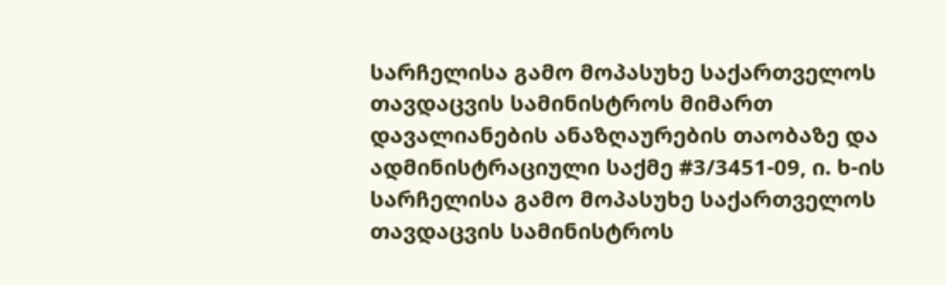სარჩელისა გამო მოპასუხე საქართველოს თავდაცვის სამინისტროს მიმართ დავალიანების ანაზღაურების თაობაზე და ადმინისტრაციული საქმე #3/3451-09, ი. ხ-ის სარჩელისა გამო მოპასუხე საქართველოს თავდაცვის სამინისტროს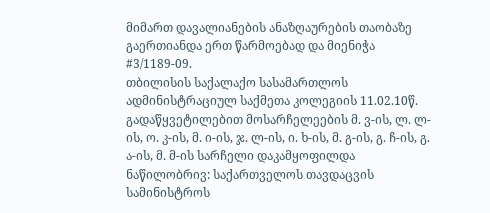მიმართ დავალიანების ანაზღაურების თაობაზე გაერთიანდა ერთ წარმოებად და მიენიჭა #3/1189-09.
თბილისის საქალაქო სასამართლოს ადმინისტრაციულ საქმეთა კოლეგიის 11.02.10წ. გადაწყვეტილებით მოსარჩელეების მ. ვ-ის, ლ. ლ-ის, ო. კ-ის, მ. ი-ის, ჯ. ლ-ის, ი. ხ-ის, მ. გ-ის, გ. ჩ-ის, გ. ა-ის, მ. მ-ის სარჩელი დაკამყოფილდა ნაწილობრივ: საქართველოს თავდაცვის სამინისტროს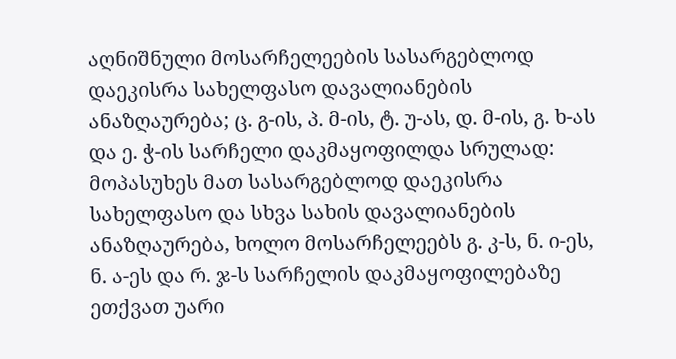აღნიშნული მოსარჩელეების სასარგებლოდ დაეკისრა სახელფასო დავალიანების ანაზღაურება; ც. გ-ის, პ. მ-ის, ტ. უ-ას, დ. მ-ის, გ. ხ-ას და ე. ჭ-ის სარჩელი დაკმაყოფილდა სრულად: მოპასუხეს მათ სასარგებლოდ დაეკისრა სახელფასო და სხვა სახის დავალიანების ანაზღაურება, ხოლო მოსარჩელეებს გ. კ-ს, ნ. ი-ეს, ნ. ა-ეს და რ. ჯ-ს სარჩელის დაკმაყოფილებაზე ეთქვათ უარი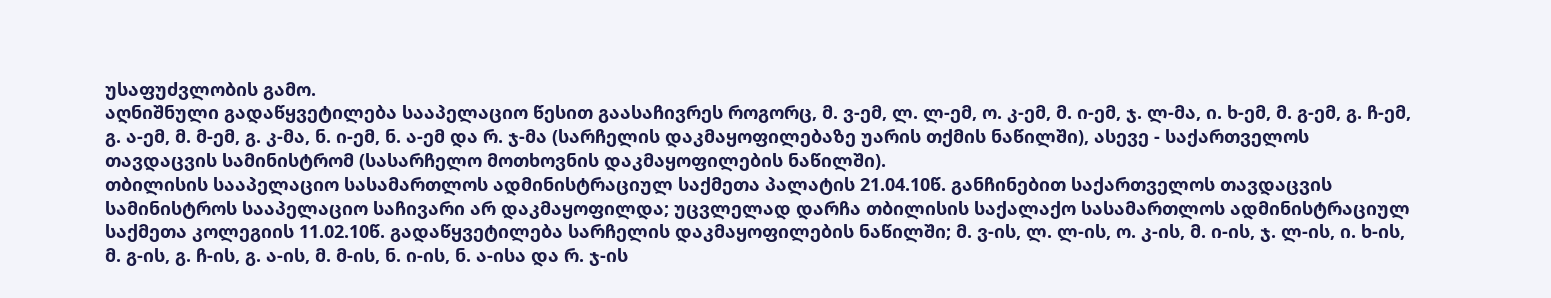უსაფუძვლობის გამო.
აღნიშნული გადაწყვეტილება სააპელაციო წესით გაასაჩივრეს როგორც, მ. ვ-ემ, ლ. ლ-ემ, ო. კ-ემ, მ. ი-ემ, ჯ. ლ-მა, ი. ხ-ემ, მ. გ-ემ, გ. ჩ-ემ, გ. ა-ემ, მ. მ-ემ, გ. კ-მა, ნ. ი-ემ, ნ. ა-ემ და რ. ჯ-მა (სარჩელის დაკმაყოფილებაზე უარის თქმის ნაწილში), ასევე - საქართველოს თავდაცვის სამინისტრომ (სასარჩელო მოთხოვნის დაკმაყოფილების ნაწილში).
თბილისის სააპელაციო სასამართლოს ადმინისტრაციულ საქმეთა პალატის 21.04.10წ. განჩინებით საქართველოს თავდაცვის სამინისტროს სააპელაციო საჩივარი არ დაკმაყოფილდა; უცვლელად დარჩა თბილისის საქალაქო სასამართლოს ადმინისტრაციულ საქმეთა კოლეგიის 11.02.10წ. გადაწყვეტილება სარჩელის დაკმაყოფილების ნაწილში; მ. ვ-ის, ლ. ლ-ის, ო. კ-ის, მ. ი-ის, ჯ. ლ-ის, ი. ხ-ის, მ. გ-ის, გ. ჩ-ის, გ. ა-ის, მ. მ-ის, ნ. ი-ის, ნ. ა-ისა და რ. ჯ-ის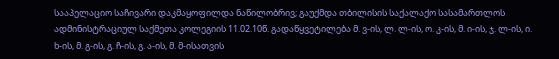სააპელაციო საჩივარი დაკმაყოფილდა ნაწილობრივ; გაუქმდა თბილისის საქალაქო სასამართლოს ადმინისტრაციულ საქმეთა კოლეგიის 11.02.10წ. გადაწყვეტილება მ. ვ-ის, ლ. ლ-ის, ო. კ-ის, მ. ი-ის, ჯ. ლ-ის, ი. ხ-ის, მ. გ-ის, გ. ჩ-ის, გ. ა-ის, მ. მ-ისათვის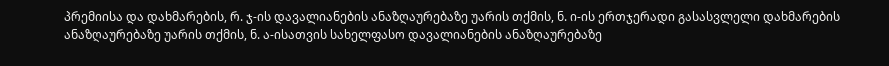პრემიისა და დახმარების, რ. ჯ-ის დავალიანების ანაზღაურებაზე უარის თქმის, ნ. ი-ის ერთჯერადი გასასვლელი დახმარების ანაზღაურებაზე უარის თქმის, ნ. ა-ისათვის სახელფასო დავალიანების ანაზღაურებაზე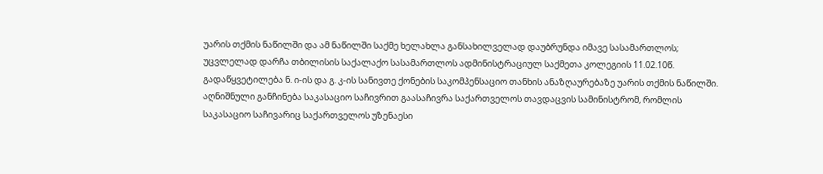უარის თქმის ნაწილში და ამ ნაწილში საქმე ხელახლა განსახილველად დაუბრუნდა იმავე სასამართლოს; უცვლელად დარჩა თბილისის საქალაქო სასამართლოს ადმინისტრაციულ საქმეთა კოლეგიის 11.02.10წ. გადაწყვეტილება ნ. ი-ის და გ. კ-ის სანივთე ქონების საკომპენსაციო თანხის ანაზღაურებაზე უარის თქმის ნაწილში.
აღნიშნული განჩინება საკასაციო საჩივრით გაასაჩივრა საქართველოს თავდაცვის სამინისტრომ, რომლის საკასაციო საჩივარიც საქართველოს უზენაესი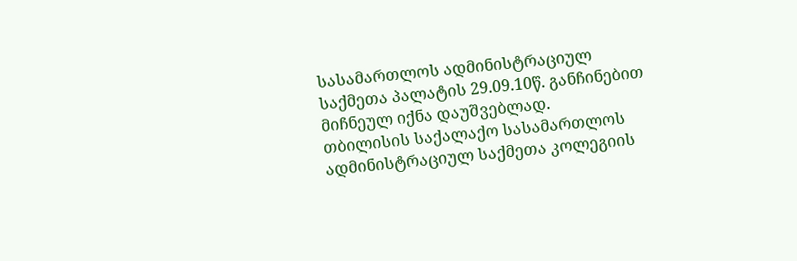სასამართლოს ადმინისტრაციულ საქმეთა პალატის 29.09.10წ. განჩინებით მიჩნეულ იქნა დაუშვებლად.
თბილისის საქალაქო სასამართლოს ადმინისტრაციულ საქმეთა კოლეგიის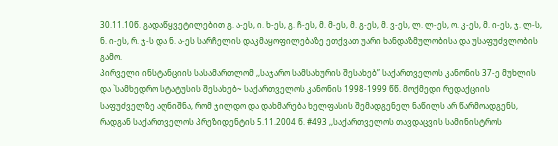30.11.10წ. გადაწყვეტილებით გ. ა-ეს, ი. ხ-ეს, გ. ჩ-ეს, მ. მ-ეს, მ. გ-ეს, მ. ვ-ეს, ლ. ლ-ეს, ო. კ-ეს, მ. ი-ეს, ჯ. ლ-ს, ნ. ი-ეს, რ. ჯ-ს და ნ. ა-ეს სარჩელის დაკმაყოფილებაზე ეთქვათ უარი ხანდაზმულობისა და უსაფუძვლობის გამო.
პირველი ინსტანციის სასამართლომ ,,საჯარო სამსახურის შესახებ” საქართველოს კანონის 37-ე მუხლის და `სამხედრო სტატუსის შესახებ~ საქართველოს კანონის 1998-1999 წწ. მოქმედი რედაქციის საფუძველზე აღნიშნა, რომ ჯილდო და დახმარება ხელფასის შემადგენელ ნაწილს არ წარმოადგენს, რადგან საქართველოს პრეზიდენტის 5.11.2004 წ. #493 ,,საქართველოს თავდაცვის სამინისტროს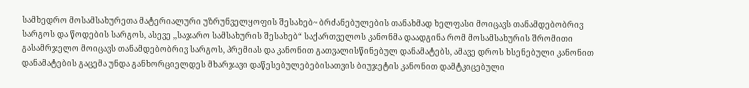სამხედრო მოსამსახურეთა მატერიალური უზრუნველყოფის შესახებ~ ბრძანებულების თანახმად ხელფასი მოიცავს თანამდებობრივ სარგოს და წოდების სარგოს, ასევე ,,საჯარო სამსახურის შესახებ“ საქართველოს კანონმა დაადგინა რომ მოსამსახურის შრომითი გასამრჯელო მოიცავს თანამდებობრივ სარგოს, პრემიას და კანონით გათვალისწინებულ დანამატებს, ამავე დროს ხსენებული კანონით დანამატების გაცემა უნდა განხორციელდეს მხარჯავი დაწესებულებებისათვის ბიუჯეტის კანონით დამტკიცებული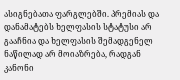ასიგნებათა ფარგლებში. პრემიას და დანამატებს ხელფასის სტატუსი არ გააჩნია და ხელფასის შემადგენელ ნაწილად არ მოიაზრება, რადგან კანონი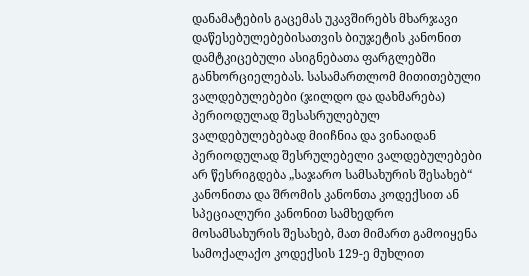დანამატების გაცემას უკავშირებს მხარჯავი დაწესებულებებისათვის ბიუჯეტის კანონით დამტკიცებული ასიგნებათა ფარგლებში განხორციელებას. სასამართლომ მითითებული ვალდებულებები (ჯილდო და დახმარება) პერიოდულად შესასრულებულ ვალდებულებებად მიიჩნია და ვინაიდან პერიოდულად შესრულებელი ვალდებულებები არ წესრიგდება „საჯარო სამსახურის შესახებ“ კანონითა და შრომის კანონთა კოდექსით ან სპეციალური კანონით სამხედრო მოსამსახურის შესახებ, მათ მიმართ გამოიყენა სამოქალაქო კოდექსის 129-ე მუხლით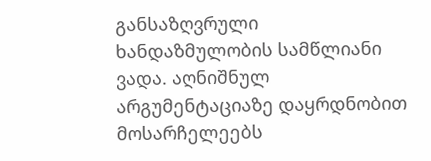განსაზღვრული ხანდაზმულობის სამწლიანი ვადა. აღნიშნულ არგუმენტაციაზე დაყრდნობით მოსარჩელეებს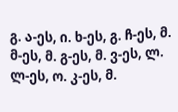გ. ა-ეს, ი. ხ-ეს, გ. ჩ-ეს, მ. მ-ეს, მ. გ-ეს, მ. ვ-ეს, ლ. ლ-ეს, ო. კ-ეს, მ.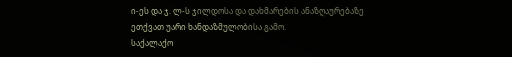ი-ეს და ჯ. ლ-ს ჯილდოსა და დახმარების ანაზღაურებაზე ეთქვათ უარი ხანდაზმულობისა გამო.
საქალაქო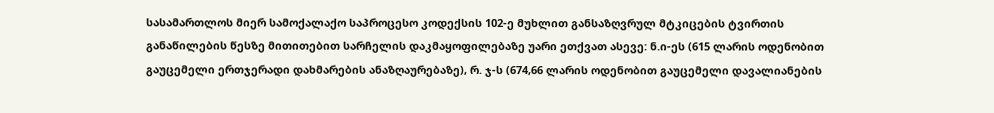სასამართლოს მიერ სამოქალაქო საპროცესო კოდექსის 102-ე მუხლით განსაზღვრულ მტკიცების ტვირთის განაწილების წესზე მითითებით სარჩელის დაკმაყოფილებაზე უარი ეთქვათ ასევე: ნ.ი-ეს (615 ლარის ოდენობით გაუცემელი ერთჯერადი დახმარების ანაზღაურებაზე), რ. ჯ-ს (674,66 ლარის ოდენობით გაუცემელი დავალიანების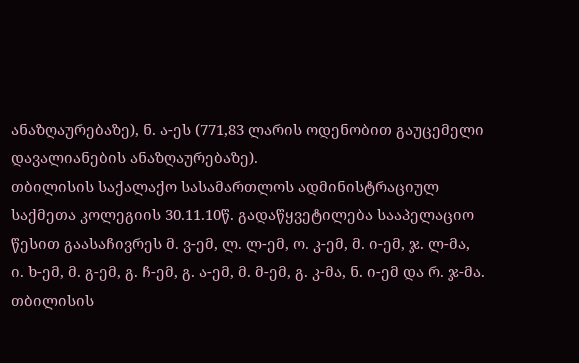ანაზღაურებაზე), ნ. ა-ეს (771,83 ლარის ოდენობით გაუცემელი დავალიანების ანაზღაურებაზე).
თბილისის საქალაქო სასამართლოს ადმინისტრაციულ საქმეთა კოლეგიის 30.11.10წ. გადაწყვეტილება სააპელაციო წესით გაასაჩივრეს მ. ვ-ემ, ლ. ლ-ემ, ო. კ-ემ, მ. ი-ემ, ჯ. ლ-მა, ი. ხ-ემ, მ. გ-ემ, გ. ჩ-ემ, გ. ა-ემ, მ. მ-ემ, გ. კ-მა, ნ. ი-ემ და რ. ჯ-მა.
თბილისის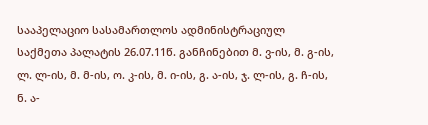სააპელაციო სასამართლოს ადმინისტრაციულ საქმეთა პალატის 26.07.11წ. განჩინებით მ. ვ-ის, მ. გ-ის, ლ. ლ-ის, მ. მ-ის, ო. კ-ის, მ. ი-ის, გ. ა-ის, ჯ. ლ-ის, გ. ჩ-ის, ნ. ა-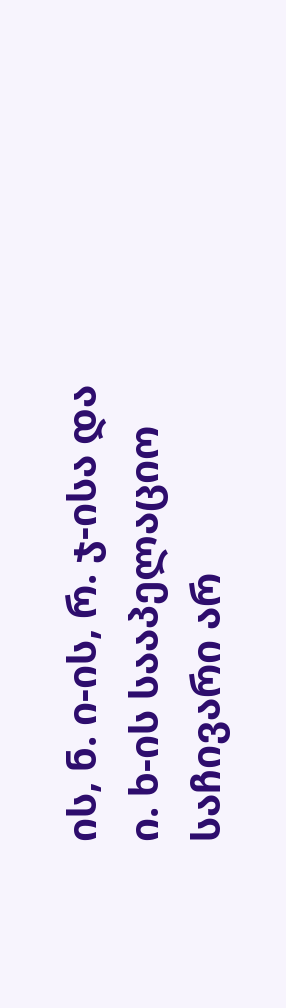ის, ნ. ი-ის, რ. ჯ-ისა და ი. ხ-ის სააპელაციო საჩივარი არ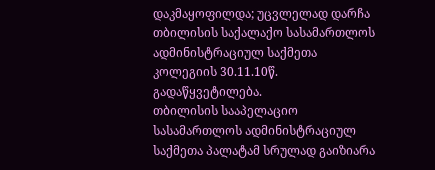დაკმაყოფილდა; უცვლელად დარჩა თბილისის საქალაქო სასამართლოს ადმინისტრაციულ საქმეთა კოლეგიის 30.11.10წ. გადაწყვეტილება.
თბილისის სააპელაციო სასამართლოს ადმინისტრაციულ საქმეთა პალატამ სრულად გაიზიარა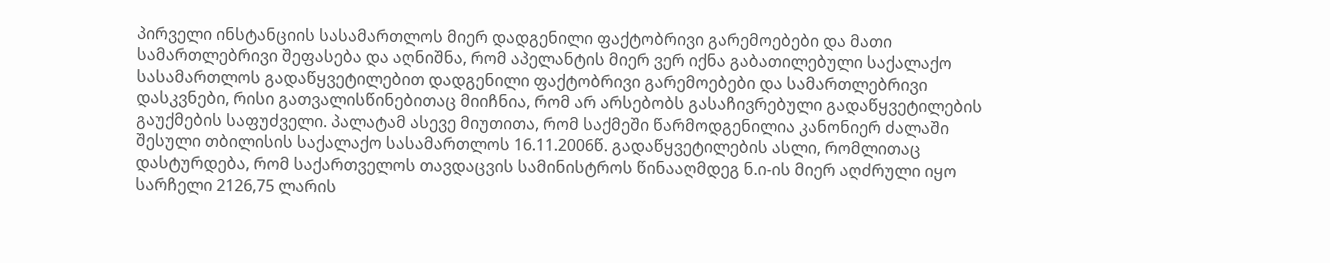პირველი ინსტანციის სასამართლოს მიერ დადგენილი ფაქტობრივი გარემოებები და მათი სამართლებრივი შეფასება და აღნიშნა, რომ აპელანტის მიერ ვერ იქნა გაბათილებული საქალაქო სასამართლოს გადაწყვეტილებით დადგენილი ფაქტობრივი გარემოებები და სამართლებრივი დასკვნები, რისი გათვალისწინებითაც მიიჩნია, რომ არ არსებობს გასაჩივრებული გადაწყვეტილების გაუქმების საფუძველი. პალატამ ასევე მიუთითა, რომ საქმეში წარმოდგენილია კანონიერ ძალაში შესული თბილისის საქალაქო სასამართლოს 16.11.2006წ. გადაწყვეტილების ასლი, რომლითაც დასტურდება, რომ საქართველოს თავდაცვის სამინისტროს წინააღმდეგ ნ.ი-ის მიერ აღძრული იყო სარჩელი 2126,75 ლარის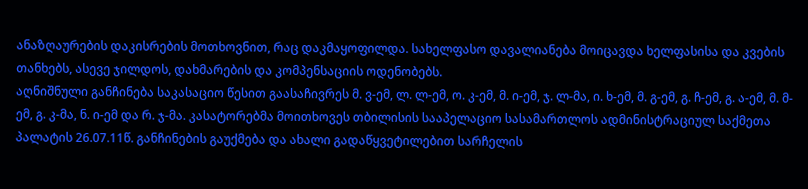ანაზღაურების დაკისრების მოთხოვნით, რაც დაკმაყოფილდა. სახელფასო დავალიანება მოიცავდა ხელფასისა და კვების თანხებს, ასევე ჯილდოს, დახმარების და კომპენსაციის ოდენობებს.
აღნიშნული განჩინება საკასაციო წესით გაასაჩივრეს მ. ვ-ემ, ლ. ლ-ემ, ო. კ-ემ, მ. ი-ემ, ჯ. ლ-მა, ი. ხ-ემ, მ. გ-ემ, გ. ჩ-ემ, გ. ა-ემ, მ. მ-ემ, გ. კ-მა, ნ. ი-ემ და რ. ჯ-მა. კასატორებმა მოითხოვეს თბილისის სააპელაციო სასამართლოს ადმინისტრაციულ საქმეთა პალატის 26.07.11წ. განჩინების გაუქმება და ახალი გადაწყვეტილებით სარჩელის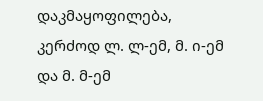დაკმაყოფილება, კერძოდ ლ. ლ-ემ, მ. ი-ემ და მ. მ-ემ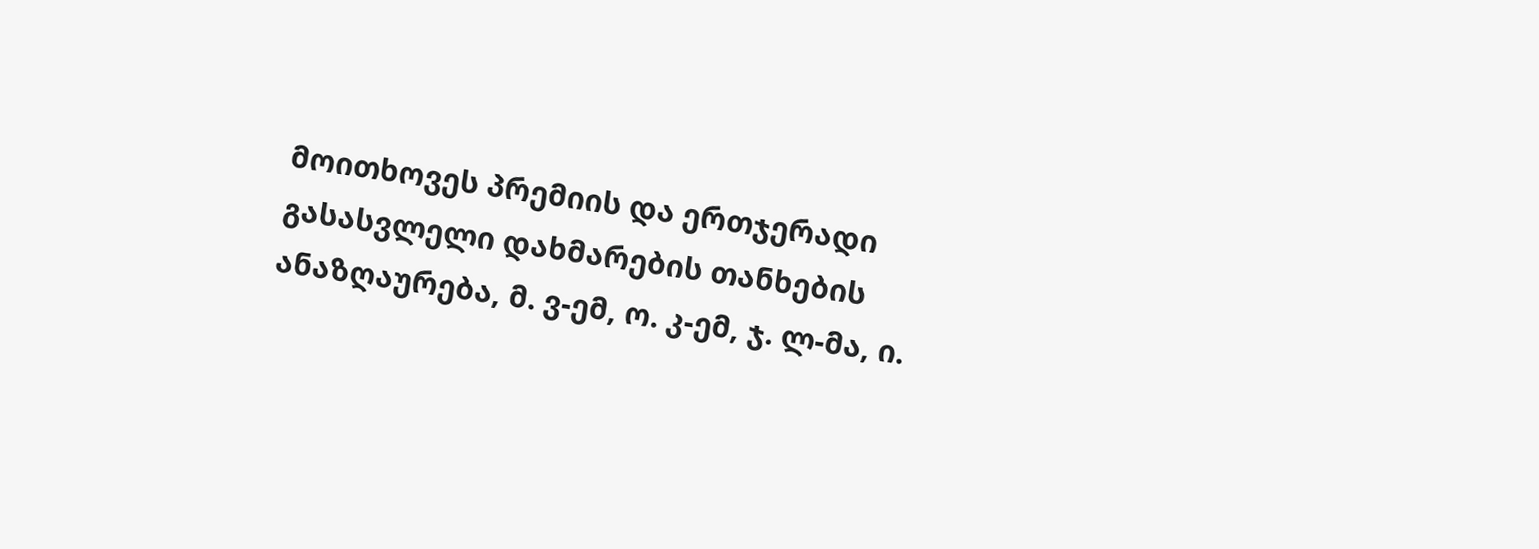მოითხოვეს პრემიის და ერთჯერადი გასასვლელი დახმარების თანხების ანაზღაურება, მ. ვ-ემ, ო. კ-ემ, ჯ. ლ-მა, ი.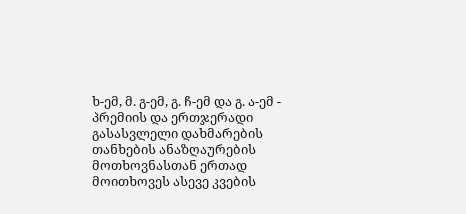ხ-ემ, მ. გ-ემ, გ. ჩ-ემ და გ. ა-ემ - პრემიის და ერთჯერადი გასასვლელი დახმარების თანხების ანაზღაურების მოთხოვნასთან ერთად მოითხოვეს ასევე კვების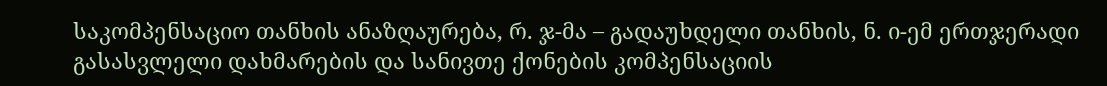საკომპენსაციო თანხის ანაზღაურება, რ. ჯ-მა – გადაუხდელი თანხის, ნ. ი-ემ ერთჯერადი გასასვლელი დახმარების და სანივთე ქონების კომპენსაციის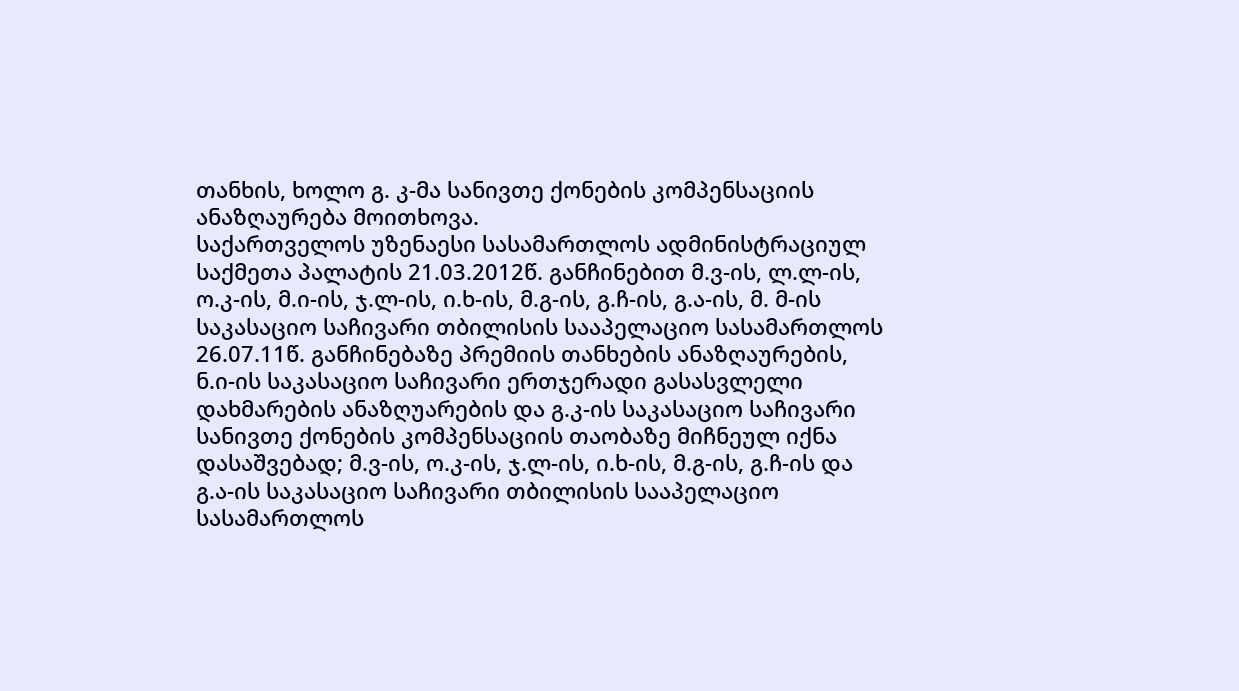თანხის, ხოლო გ. კ-მა სანივთე ქონების კომპენსაციის ანაზღაურება მოითხოვა.
საქართველოს უზენაესი სასამართლოს ადმინისტრაციულ საქმეთა პალატის 21.03.2012წ. განჩინებით მ.ვ-ის, ლ.ლ-ის, ო.კ-ის, მ.ი-ის, ჯ.ლ-ის, ი.ხ-ის, მ.გ-ის, გ.ჩ-ის, გ.ა-ის, მ. მ-ის საკასაციო საჩივარი თბილისის სააპელაციო სასამართლოს 26.07.11წ. განჩინებაზე პრემიის თანხების ანაზღაურების, ნ.ი-ის საკასაციო საჩივარი ერთჯერადი გასასვლელი დახმარების ანაზღუარების და გ.კ-ის საკასაციო საჩივარი სანივთე ქონების კომპენსაციის თაობაზე მიჩნეულ იქნა დასაშვებად; მ.ვ-ის, ო.კ-ის, ჯ.ლ-ის, ი.ხ-ის, მ.გ-ის, გ.ჩ-ის და გ.ა-ის საკასაციო საჩივარი თბილისის სააპელაციო სასამართლოს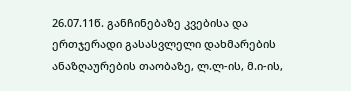26.07.11წ. განჩინებაზე კვებისა და ერთჯერადი გასასვლელი დახმარების ანაზღაურების თაობაზე, ლ.ლ-ის, მ.ი-ის,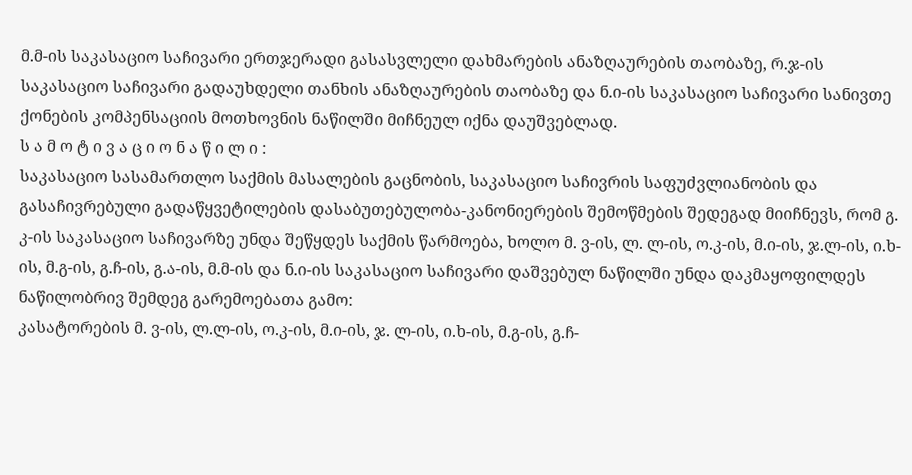მ.მ-ის საკასაციო საჩივარი ერთჯერადი გასასვლელი დახმარების ანაზღაურების თაობაზე, რ.ჯ-ის საკასაციო საჩივარი გადაუხდელი თანხის ანაზღაურების თაობაზე და ნ.ი-ის საკასაციო საჩივარი სანივთე ქონების კომპენსაციის მოთხოვნის ნაწილში მიჩნეულ იქნა დაუშვებლად.
ს ა მ ო ტ ი ვ ა ც ი ო ნ ა წ ი ლ ი :
საკასაციო სასამართლო საქმის მასალების გაცნობის, საკასაციო საჩივრის საფუძვლიანობის და გასაჩივრებული გადაწყვეტილების დასაბუთებულობა-კანონიერების შემოწმების შედეგად მიიჩნევს, რომ გ. კ-ის საკასაციო საჩივარზე უნდა შეწყდეს საქმის წარმოება, ხოლო მ. ვ-ის, ლ. ლ-ის, ო.კ-ის, მ.ი-ის, ჯ.ლ-ის, ი.ხ-ის, მ.გ-ის, გ.ჩ-ის, გ.ა-ის, მ.მ-ის და ნ.ი-ის საკასაციო საჩივარი დაშვებულ ნაწილში უნდა დაკმაყოფილდეს ნაწილობრივ შემდეგ გარემოებათა გამო:
კასატორების მ. ვ-ის, ლ.ლ-ის, ო.კ-ის, მ.ი-ის, ჯ. ლ-ის, ი.ხ-ის, მ.გ-ის, გ.ჩ-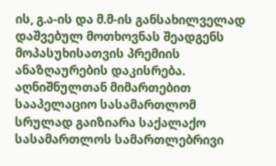ის, გ.ა-ის და მ.მ-ის განსახილველად დაშვებულ მოთხოვნას შეადგენს მოპასუხისათვის პრემიის ანაზღაურების დაკისრება. აღნიშნულთან მიმართებით სააპელაციო სასამართლომ სრულად გაიზიარა საქალაქო სასამართლოს სამართლებრივი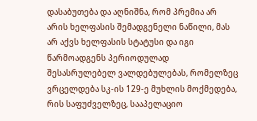დასაბუთება და აღნიშნა, რომ პრემია არ არის ხელფასის შემადგენელი ნაწილი, მას არ აქვს ხელფასის სტატუსი და იგი წარმოადგენს პერიოდულად შესასრულებელ ვალდებულებას, რომელზეც ვრცელდება სკ-ის 129-ე მუხლის მოქმედება, რის საფუძველზეც, სააპელაციო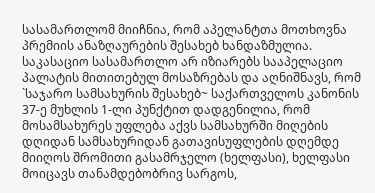სასამართლომ მიიჩნია, რომ აპელანტთა მოთხოვნა პრემიის ანაზღაურების შესახებ ხანდაზმულია. საკასაციო სასამართლო არ იზიარებს სააპელაციო პალატის მითითებულ მოსაზრებას და აღნიშნავს, რომ `საჯარო სამსახურის შესახებ~ საქართველოს კანონის 37-ე მუხლის 1-ლი პუნქტით დადგენილია, რომ მოსამსახურეს უფლება აქვს სამსახურში მიღების დღიდან სამსახურიდან გათავისუფლების დღემდე მიიღოს შრომითი გასამრჯელო (ხელფასი), ხელფასი მოიცავს თანამდებობრივ სარგოს,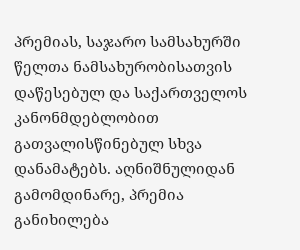პრემიას, საჯარო სამსახურში წელთა ნამსახურობისათვის დაწესებულ და საქართველოს კანონმდებლობით გათვალისწინებულ სხვა დანამატებს. აღნიშნულიდან გამომდინარე, პრემია განიხილება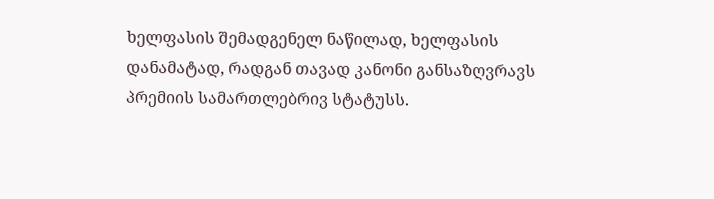ხელფასის შემადგენელ ნაწილად, ხელფასის დანამატად, რადგან თავად კანონი განსაზღვრავს პრემიის სამართლებრივ სტატუსს.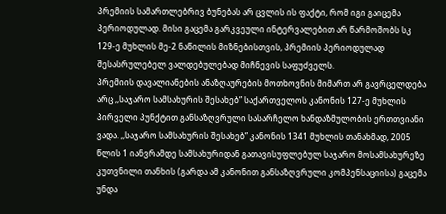პრემიის სამართლებრივ ბუნებას არ ცვლის ის ფაქტი, რომ იგი გაიცემა პერიოდულად. მისი გაცემა გარკვეული ინტერვალებით არ წარმოშობს სკ 129-ე მუხლის მე-2 ნაწილის მიზნებისთვის, პრემიის პერიოდულად შესასრულებელ ვალდებულებად მიჩნევის საფუძველს.
პრემიის დავალიანების ანაზღაურების მოთხოვნის მიმართ არ გავრცელდება არც ,,საჯარო სამსახურის შესახებ” საქართველოს კანონის 127-ე მუხლის პირველი პუნქტით განსაზღვრული სასარჩელო ხანდაზმულობის ერთთვიანი ვადა. ,,საჯარო სამსახურის შესახებ” კანონის 1341 მუხლის თანახმად, 2005 წლის 1 იანვრამდე სამსახურიდან გათავისუფლებულ საჯარო მოსამსახურეზე კუთვნილი თანხის (გარდა ამ კანონით განსაზღვრული კომპენსაციისა) გაცემა უნდა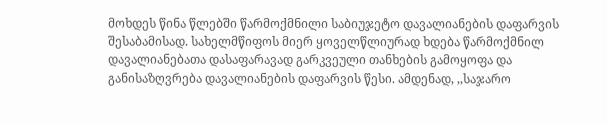მოხდეს წინა წლებში წარმოქმნილი საბიუჯეტო დავალიანების დაფარვის შესაბამისად. სახელმწიფოს მიერ ყოველწლიურად ხდება წარმოქმნილ დავალიანებათა დასაფარავად გარკვეული თანხების გამოყოფა და განისაზღვრება დავალიანების დაფარვის წესი. ამდენად, ,,საჯარო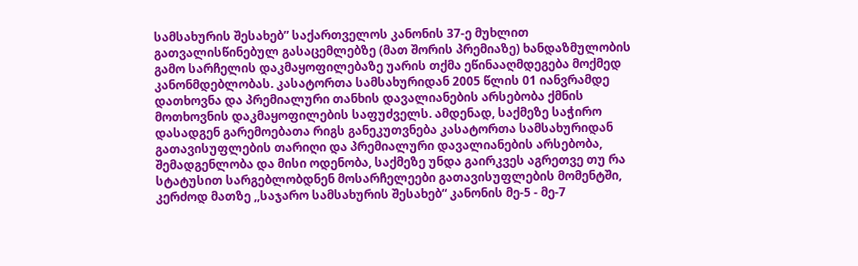სამსახურის შესახებ” საქართველოს კანონის 37-ე მუხლით გათვალისწინებულ გასაცემლებზე (მათ შორის პრემიაზე) ხანდაზმულობის გამო სარჩელის დაკმაყოფილებაზე უარის თქმა ეწინააღმდეგება მოქმედ კანონმდებლობას. კასატორთა სამსახურიდან 2005 წლის 01 იანვრამდე დათხოვნა და პრემიალური თანხის დავალიანების არსებობა ქმნის მოთხოვნის დაკმაყოფილების საფუძველს. ამდენად, საქმეზე საჭირო დასადგენ გარემოებათა რიგს განეკუთვნება კასატორთა სამსახურიდან გათავისუფლების თარიღი და პრემიალური დავალიანების არსებობა, შემადგენლობა და მისი ოდენობა, საქმეზე უნდა გაირკვეს აგრეთვე თუ რა სტატუსით სარგებლობდნენ მოსარჩელეები გათავისუფლების მომენტში, კერძოდ მათზე ,,საჯარო სამსახურის შესახებ“ კანონის მე-5 - მე-7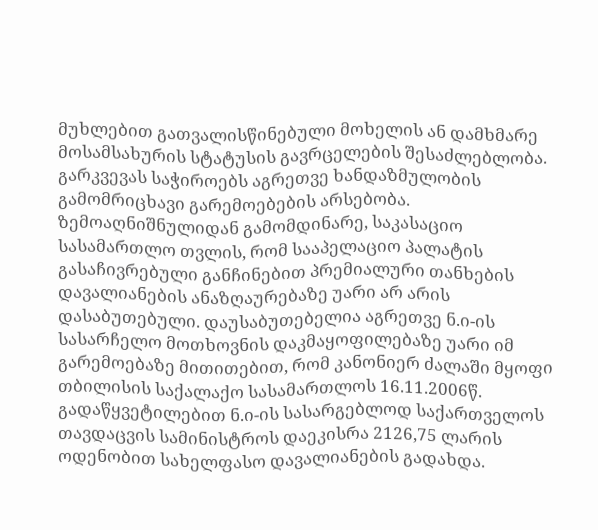მუხლებით გათვალისწინებული მოხელის ან დამხმარე მოსამსახურის სტატუსის გავრცელების შესაძლებლობა. გარკვევას საჭიროებს აგრეთვე ხანდაზმულობის გამომრიცხავი გარემოებების არსებობა.
ზემოაღნიშნულიდან გამომდინარე, საკასაციო სასამართლო თვლის, რომ სააპელაციო პალატის გასაჩივრებული განჩინებით პრემიალური თანხების დავალიანების ანაზღაურებაზე უარი არ არის დასაბუთებული. დაუსაბუთებელია აგრეთვე ნ.ი-ის სასარჩელო მოთხოვნის დაკმაყოფილებაზე უარი იმ გარემოებაზე მითითებით, რომ კანონიერ ძალაში მყოფი თბილისის საქალაქო სასამართლოს 16.11.2006წ. გადაწყვეტილებით ნ.ი-ის სასარგებლოდ საქართველოს თავდაცვის სამინისტროს დაეკისრა 2126,75 ლარის ოდენობით სახელფასო დავალიანების გადახდა.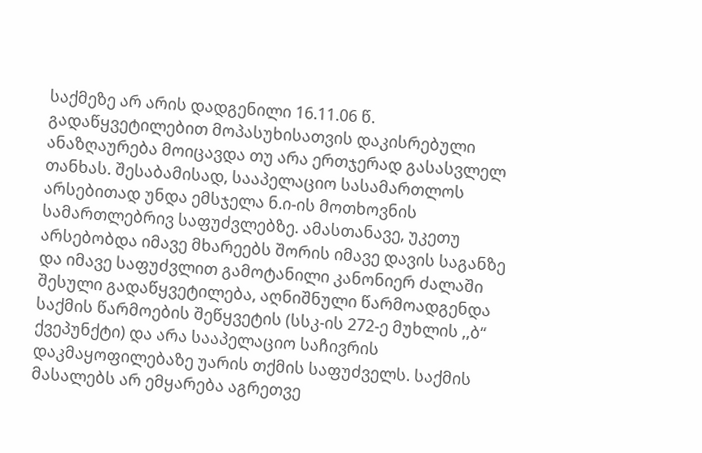საქმეზე არ არის დადგენილი 16.11.06 წ. გადაწყვეტილებით მოპასუხისათვის დაკისრებული ანაზღაურება მოიცავდა თუ არა ერთჯერად გასასვლელ თანხას. შესაბამისად, სააპელაციო სასამართლოს არსებითად უნდა ემსჯელა ნ.ი-ის მოთხოვნის სამართლებრივ საფუძვლებზე. ამასთანავე, უკეთუ არსებობდა იმავე მხარეებს შორის იმავე დავის საგანზე და იმავე საფუძვლით გამოტანილი კანონიერ ძალაში შესული გადაწყვეტილება, აღნიშნული წარმოადგენდა საქმის წარმოების შეწყვეტის (სსკ-ის 272-ე მუხლის ,,ბ“ ქვეპუნქტი) და არა სააპელაციო საჩივრის დაკმაყოფილებაზე უარის თქმის საფუძველს. საქმის მასალებს არ ემყარება აგრეთვე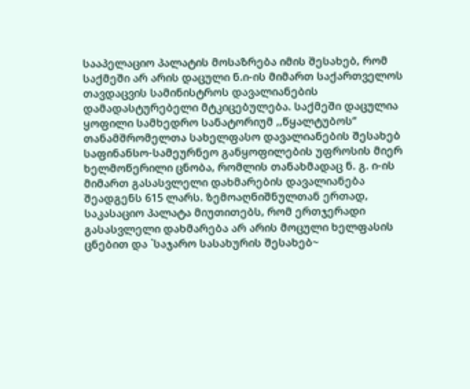სააპელაციო პალატის მოსაზრება იმის შესახებ, რომ საქმეში არ არის დაცული ნ.ი-ის მიმართ საქართველოს თავდაცვის სამინისტროს დავალიანების დამადასტურებელი მტკიცებულება. საქმეში დაცულია ყოფილი სამხედრო სანატორიუმ ,,წყალტუბოს“ თანამშრომელთა სახელფასო დავალიანების შესახებ საფინანსო-სამეურნეო განყოფილების უფროსის მიერ ხელმოწერილი ცნობა, რომლის თანახმადაც ნ. გ. ი-ის მიმართ გასასვლელი დახმარების დავალიანება შეადგენს 615 ლარს. ზემოაღნიშნულთან ერთად, საკასაციო პალატა მიუთითებს, რომ ერთჯერადი გასასვლელი დახმარება არ არის მოცული ხელფასის ცნებით და `საჯარო სასახურის შესახებ~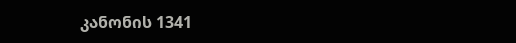კანონის 1341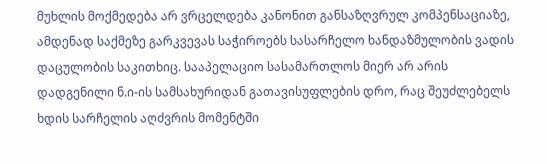მუხლის მოქმედება არ ვრცელდება კანონით განსაზღვრულ კომპენსაციაზე, ამდენად საქმეზე გარკვევას საჭიროებს სასარჩელო ხანდაზმულობის ვადის დაცულობის საკითხიც. სააპელაციო სასამართლოს მიერ არ არის დადგენილი ნ.ი-ის სამსახურიდან გათავისუფლების დრო, რაც შეუძლებელს ხდის სარჩელის აღძვრის მომენტში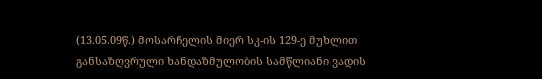(13.05.09წ.) მოსარჩელის მიერ სკ-ის 129-ე მუხლით განსაზღვრული ხანდაზმულობის სამწლიანი ვადის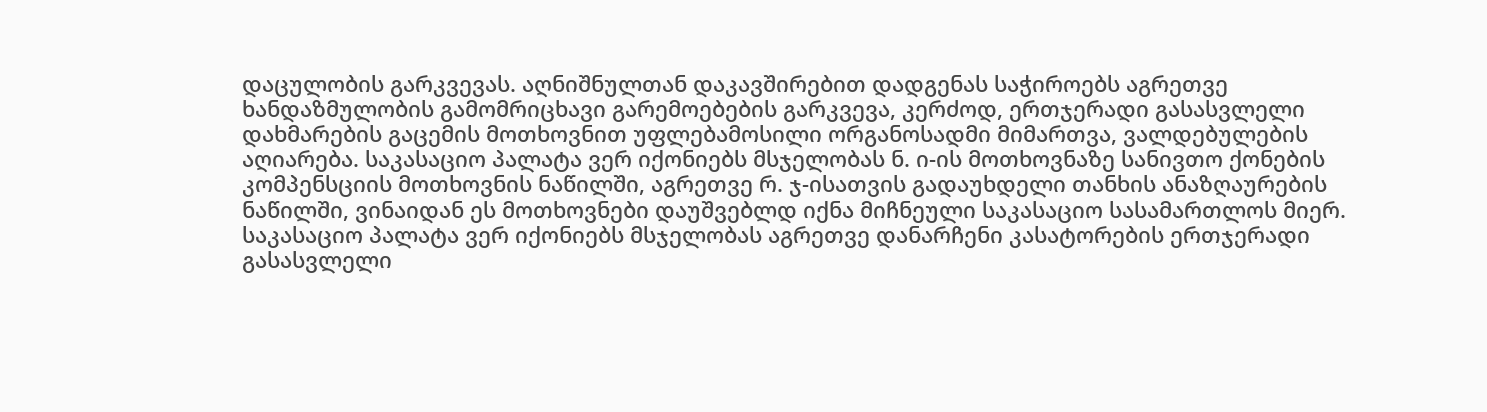დაცულობის გარკვევას. აღნიშნულთან დაკავშირებით დადგენას საჭიროებს აგრეთვე ხანდაზმულობის გამომრიცხავი გარემოებების გარკვევა, კერძოდ, ერთჯერადი გასასვლელი დახმარების გაცემის მოთხოვნით უფლებამოსილი ორგანოსადმი მიმართვა, ვალდებულების აღიარება. საკასაციო პალატა ვერ იქონიებს მსჯელობას ნ. ი-ის მოთხოვნაზე სანივთო ქონების კომპენსციის მოთხოვნის ნაწილში, აგრეთვე რ. ჯ-ისათვის გადაუხდელი თანხის ანაზღაურების ნაწილში, ვინაიდან ეს მოთხოვნები დაუშვებლდ იქნა მიჩნეული საკასაციო სასამართლოს მიერ. საკასაციო პალატა ვერ იქონიებს მსჯელობას აგრეთვე დანარჩენი კასატორების ერთჯერადი გასასვლელი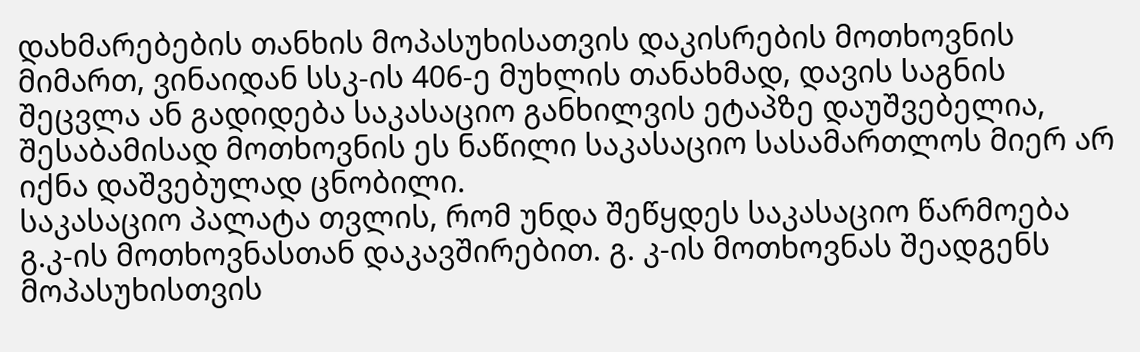დახმარებების თანხის მოპასუხისათვის დაკისრების მოთხოვნის მიმართ, ვინაიდან სსკ-ის 406-ე მუხლის თანახმად, დავის საგნის შეცვლა ან გადიდება საკასაციო განხილვის ეტაპზე დაუშვებელია, შესაბამისად მოთხოვნის ეს ნაწილი საკასაციო სასამართლოს მიერ არ იქნა დაშვებულად ცნობილი.
საკასაციო პალატა თვლის, რომ უნდა შეწყდეს საკასაციო წარმოება გ.კ-ის მოთხოვნასთან დაკავშირებით. გ. კ-ის მოთხოვნას შეადგენს მოპასუხისთვის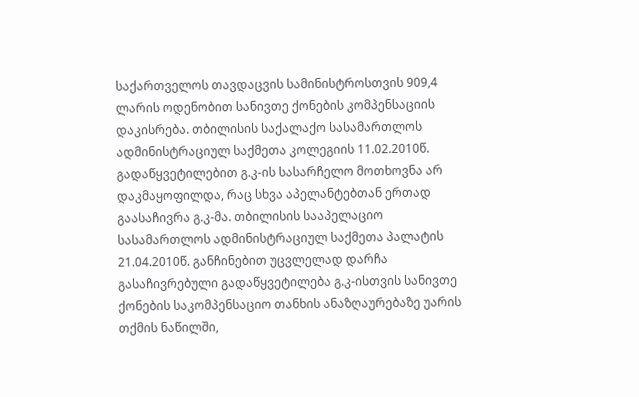საქართველოს თავდაცვის სამინისტროსთვის 909,4 ლარის ოდენობით სანივთე ქონების კომპენსაციის დაკისრება. თბილისის საქალაქო სასამართლოს ადმინისტრაციულ საქმეთა კოლეგიის 11.02.2010წ. გადაწყვეტილებით გ.კ-ის სასარჩელო მოთხოვნა არ დაკმაყოფილდა, რაც სხვა აპელანტებთან ერთად გაასაჩივრა გ.კ-მა. თბილისის სააპელაციო სასამართლოს ადმინისტრაციულ საქმეთა პალატის 21.04.2010წ. განჩინებით უცვლელად დარჩა გასაჩივრებული გადაწყვეტილება გ.კ-ისთვის სანივთე ქონების საკომპენსაციო თანხის ანაზღაურებაზე უარის თქმის ნაწილში,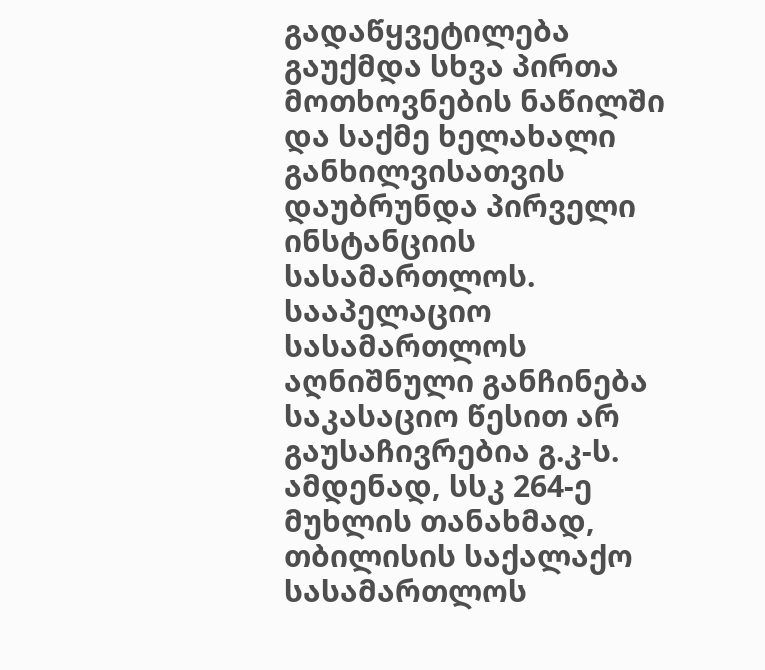გადაწყვეტილება გაუქმდა სხვა პირთა მოთხოვნების ნაწილში და საქმე ხელახალი განხილვისათვის დაუბრუნდა პირველი ინსტანციის სასამართლოს. სააპელაციო სასამართლოს აღნიშნული განჩინება საკასაციო წესით არ გაუსაჩივრებია გ.კ-ს. ამდენად, სსკ 264-ე მუხლის თანახმად, თბილისის საქალაქო სასამართლოს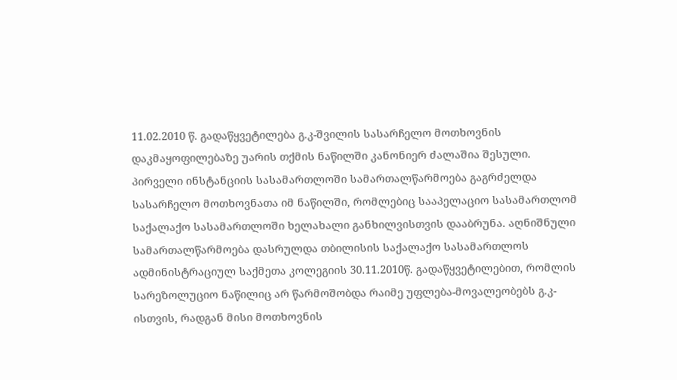11.02.2010 წ. გადაწყვეტილება გ.კ-შვილის სასარჩელო მოთხოვნის დაკმაყოფილებაზე უარის თქმის ნაწილში კანონიერ ძალაშია შესული. პირველი ინსტანციის სასამართლოში სამართალწარმოება გაგრძელდა სასარჩელო მოთხოვნათა იმ ნაწილში, რომლებიც სააპელაციო სასამართლომ საქალაქო სასამართლოში ხელახალი განხილვისთვის დააბრუნა. აღნიშნული სამართალწარმოება დასრულდა თბილისის საქალაქო სასამართლოს ადმინისტრაციულ საქმეთა კოლეგიის 30.11.2010წ. გადაწყვეტილებით, რომლის სარეზოლუციო ნაწილიც არ წარმოშობდა რაიმე უფლება-მოვალეობებს გ.კ-ისთვის, რადგან მისი მოთხოვნის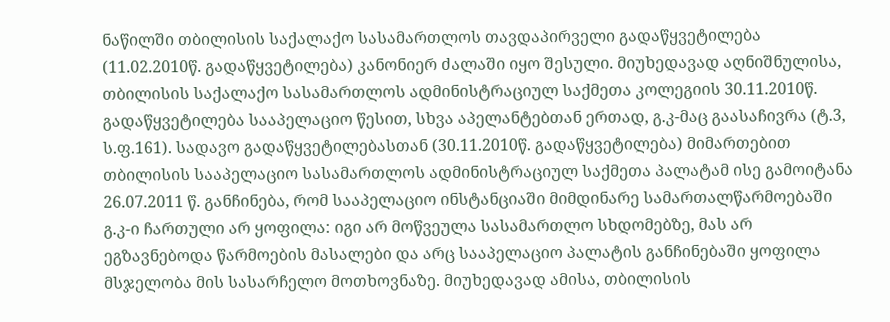ნაწილში თბილისის საქალაქო სასამართლოს თავდაპირველი გადაწყვეტილება (11.02.2010წ. გადაწყვეტილება) კანონიერ ძალაში იყო შესული. მიუხედავად აღნიშნულისა, თბილისის საქალაქო სასამართლოს ადმინისტრაციულ საქმეთა კოლეგიის 30.11.2010წ. გადაწყვეტილება სააპელაციო წესით, სხვა აპელანტებთან ერთად, გ.კ-მაც გაასაჩივრა (ტ.3, ს.ფ.161). სადავო გადაწყვეტილებასთან (30.11.2010წ. გადაწყვეტილება) მიმართებით თბილისის სააპელაციო სასამართლოს ადმინისტრაციულ საქმეთა პალატამ ისე გამოიტანა 26.07.2011 წ. განჩინება, რომ სააპელაციო ინსტანციაში მიმდინარე სამართალწარმოებაში გ.კ-ი ჩართული არ ყოფილა: იგი არ მოწვეულა სასამართლო სხდომებზე, მას არ ეგზავნებოდა წარმოების მასალები და არც სააპელაციო პალატის განჩინებაში ყოფილა მსჯელობა მის სასარჩელო მოთხოვნაზე. მიუხედავად ამისა, თბილისის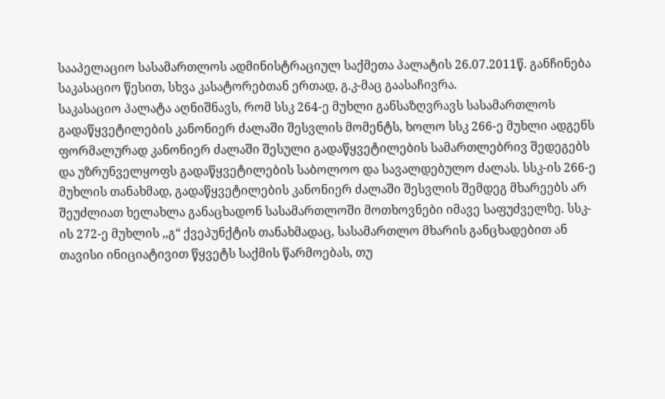სააპელაციო სასამართლოს ადმინისტრაციულ საქმეთა პალატის 26.07.2011წ. განჩინება საკასაციო წესით, სხვა კასატორებთან ერთად, გ.კ-მაც გაასაჩივრა.
საკასაციო პალატა აღნიშნავს, რომ სსკ 264-ე მუხლი განსაზღვრავს სასამართლოს გადაწყვეტილების კანონიერ ძალაში შესვლის მომენტს, ხოლო სსკ 266-ე მუხლი ადგენს ფორმალურად კანონიერ ძალაში შესული გადაწყვეტილების სამართლებრივ შედეგებს და უზრუნველყოფს გადაწყვეტილების საბოლოო და სავალდებულო ძალას. სსკ-ის 266-ე მუხლის თანახმად, გადაწყვეტილების კანონიერ ძალაში შესვლის შემდეგ მხარეებს არ შეუძლიათ ხელახლა განაცხადონ სასამართლოში მოთხოვნები იმავე საფუძველზე. სსკ-ის 272-ე მუხლის ,,გ“ ქვეპუნქტის თანახმადაც, სასამართლო მხარის განცხადებით ან თავისი ინიციატივით წყვეტს საქმის წარმოებას, თუ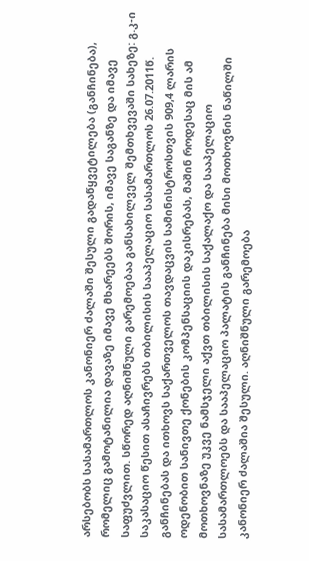არსებობს სასამართლოს კანონიერ ძალაში შესული გადაწყვეტილება (განჩინება), რომელიც გამოტანილია დავაზე იმავე მხარეებს შორის, იმავე საგანზე და იმავე საფუძვლით. სწორედ აღნიშნული გარემოებაა განსახილველ შემთხვევაში სახეზე: გ.კ-ი საკასაციო წესით ასაჩივრებს თბილისის სააპელაციო სასამართლოს 26.07.2011წ. განჩინებას და ითხოვს საქართველოს თავდაცვის სამინისტროსთვის 909,4 ლარის ოდენობით სანივთე ქონების კომპენსაციის დაკისრებას, მაშინ როდესაც მის ამ მოთხოვნაზე უკვე ნამსჯელი აქვთ თბილისის საქალაქო და სააპელაციო სასამართლოებს და სააპელაციო პალატის განჩინება მისი მოთხოვნის ნაწილში კანონიერ ძალაშია შესული. აღნიშნული გარემოება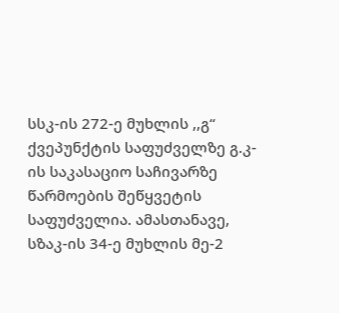სსკ-ის 272-ე მუხლის ,,გ“ ქვეპუნქტის საფუძველზე გ.კ-ის საკასაციო საჩივარზე წარმოების შეწყვეტის საფუძველია. ამასთანავე, სზაკ-ის 34-ე მუხლის მე-2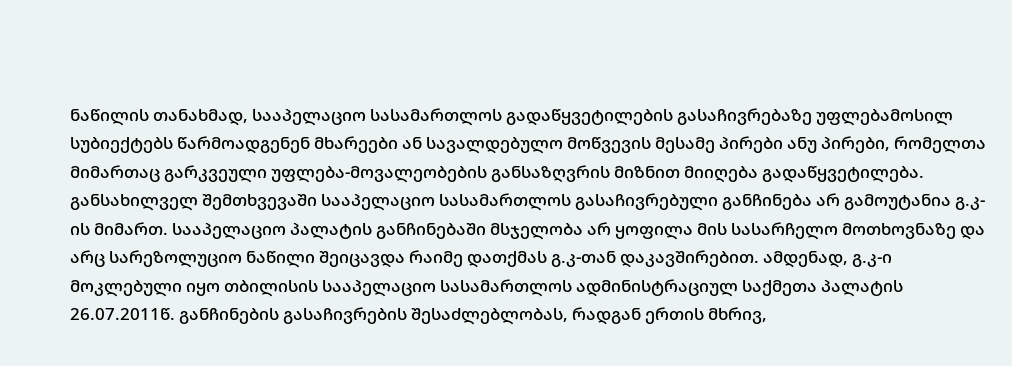ნაწილის თანახმად, სააპელაციო სასამართლოს გადაწყვეტილების გასაჩივრებაზე უფლებამოსილ სუბიექტებს წარმოადგენენ მხარეები ან სავალდებულო მოწვევის მესამე პირები ანუ პირები, რომელთა მიმართაც გარკვეული უფლება-მოვალეობების განსაზღვრის მიზნით მიიღება გადაწყვეტილება. განსახილველ შემთხვევაში სააპელაციო სასამართლოს გასაჩივრებული განჩინება არ გამოუტანია გ.კ-ის მიმართ. სააპელაციო პალატის განჩინებაში მსჯელობა არ ყოფილა მის სასარჩელო მოთხოვნაზე და არც სარეზოლუციო ნაწილი შეიცავდა რაიმე დათქმას გ.კ-თან დაკავშირებით. ამდენად, გ.კ-ი მოკლებული იყო თბილისის სააპელაციო სასამართლოს ადმინისტრაციულ საქმეთა პალატის 26.07.2011წ. განჩინების გასაჩივრების შესაძლებლობას, რადგან ერთის მხრივ,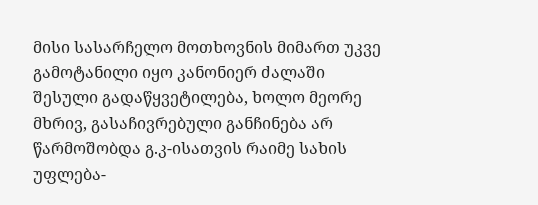მისი სასარჩელო მოთხოვნის მიმართ უკვე გამოტანილი იყო კანონიერ ძალაში შესული გადაწყვეტილება, ხოლო მეორე მხრივ, გასაჩივრებული განჩინება არ წარმოშობდა გ.კ-ისათვის რაიმე სახის უფლება-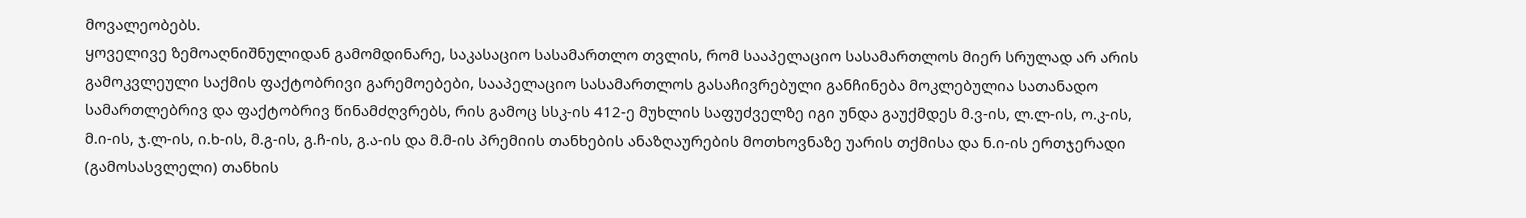მოვალეობებს.
ყოველივე ზემოაღნიშნულიდან გამომდინარე, საკასაციო სასამართლო თვლის, რომ სააპელაციო სასამართლოს მიერ სრულად არ არის გამოკვლეული საქმის ფაქტობრივი გარემოებები, სააპელაციო სასამართლოს გასაჩივრებული განჩინება მოკლებულია სათანადო სამართლებრივ და ფაქტობრივ წინამძღვრებს, რის გამოც სსკ-ის 412-ე მუხლის საფუძველზე იგი უნდა გაუქმდეს მ.ვ-ის, ლ.ლ-ის, ო.კ-ის, მ.ი-ის, ჯ.ლ-ის, ი.ხ-ის, მ.გ-ის, გ.ჩ-ის, გ.ა-ის და მ.მ-ის პრემიის თანხების ანაზღაურების მოთხოვნაზე უარის თქმისა და ნ.ი-ის ერთჯერადი (გამოსასვლელი) თანხის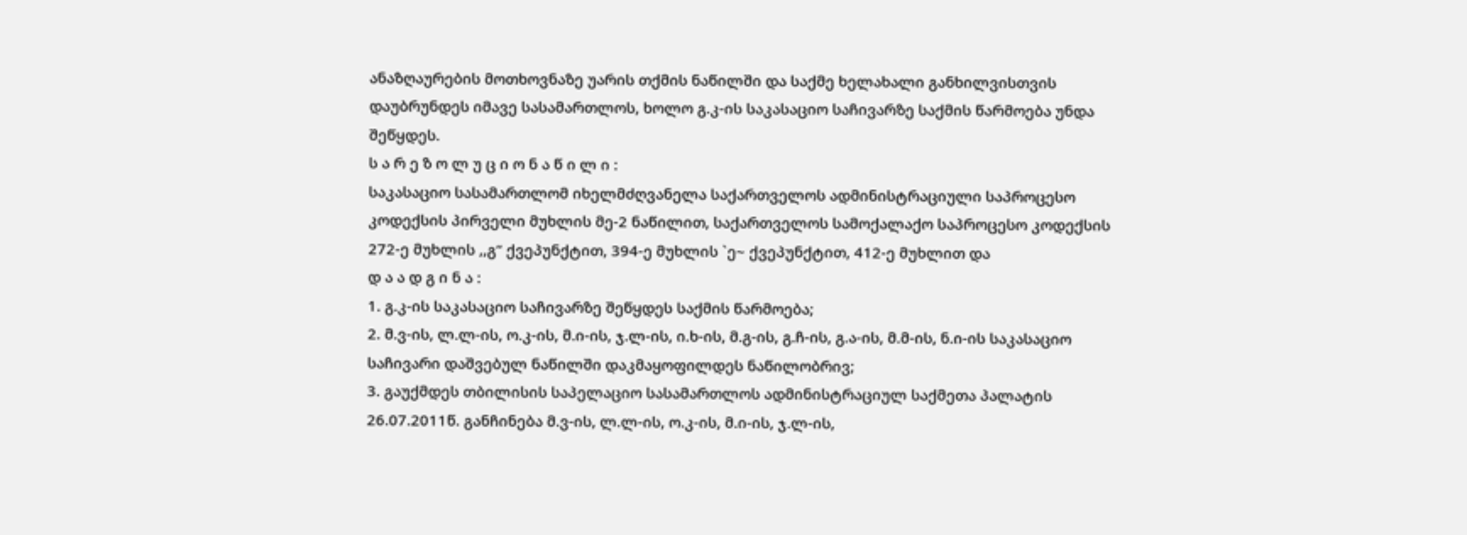ანაზღაურების მოთხოვნაზე უარის თქმის ნაწილში და საქმე ხელახალი განხილვისთვის დაუბრუნდეს იმავე სასამართლოს, ხოლო გ.კ-ის საკასაციო საჩივარზე საქმის წარმოება უნდა შეწყდეს.
ს ა რ ე ზ ო ლ უ ც ი ო ნ ა წ ი ლ ი :
საკასაციო სასამართლომ იხელმძღვანელა საქართველოს ადმინისტრაციული საპროცესო კოდექსის პირველი მუხლის მე-2 ნაწილით, საქართველოს სამოქალაქო საპროცესო კოდექსის 272-ე მუხლის ,,გ“ ქვეპუნქტით, 394-ე მუხლის `ე~ ქვეპუნქტით, 412-ე მუხლით და
დ ა ა დ გ ი ნ ა :
1. გ.კ-ის საკასაციო საჩივარზე შეწყდეს საქმის წარმოება;
2. მ.ვ-ის, ლ.ლ-ის, ო.კ-ის, მ.ი-ის, ჯ.ლ-ის, ი.ხ-ის, მ.გ-ის, გ.ჩ-ის, გ.ა-ის, მ.მ-ის, ნ.ი-ის საკასაციო საჩივარი დაშვებულ ნაწილში დაკმაყოფილდეს ნაწილობრივ;
3. გაუქმდეს თბილისის საპელაციო სასამართლოს ადმინისტრაციულ საქმეთა პალატის 26.07.2011წ. განჩინება მ.ვ-ის, ლ.ლ-ის, ო.კ-ის, მ.ი-ის, ჯ.ლ-ის,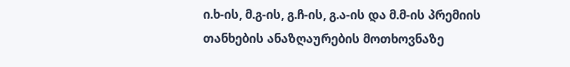ი.ხ-ის, მ.გ-ის, გ.ჩ-ის, გ.ა-ის და მ.მ-ის პრემიის თანხების ანაზღაურების მოთხოვნაზე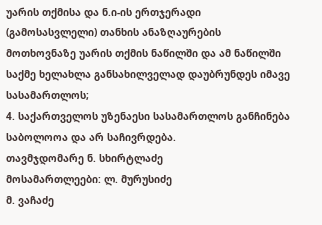უარის თქმისა და ნ.ი-ის ერთჯერადი (გამოსასვლელი) თანხის ანაზღაურების მოთხოვნაზე უარის თქმის ნაწილში და ამ ნაწილში საქმე ხელახლა განსახილველად დაუბრუნდეს იმავე სასამართლოს;
4. საქართველოს უზენაესი სასამართლოს განჩინება საბოლოოა და არ საჩივრდება.
თავმჯდომარე ნ. სხირტლაძე
მოსამართლეები: ლ. მურუსიძე
მ. ვაჩაძე